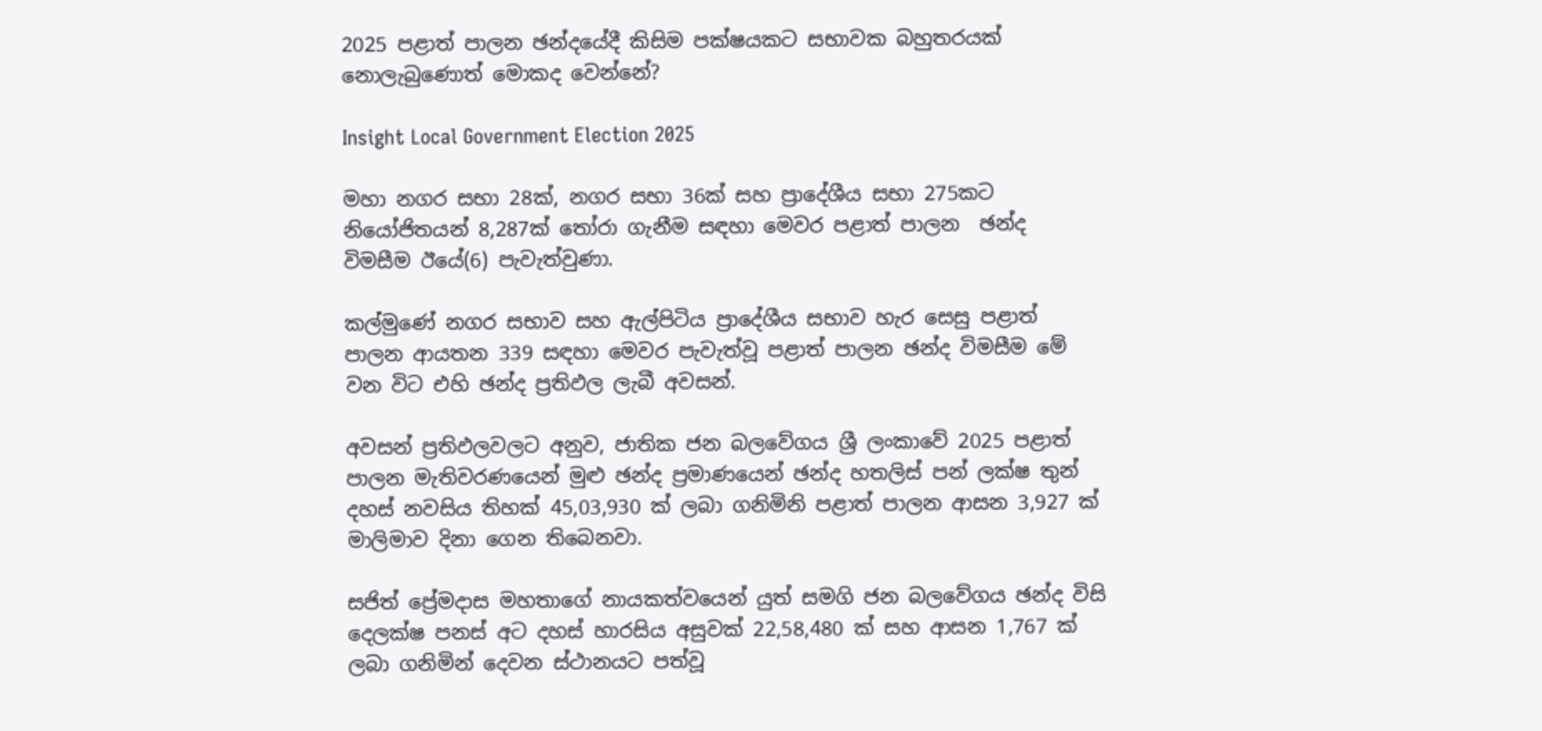2025 පළාත් පාලන ඡන්දයේදී කිසිම පක්ෂයකට සභාවක බහුතරයක් නොලැබුණොත් මොකද වෙන්නේ?

Insight Local Government Election 2025

මහා නගර සභා 28ක්, නගර සභා 36ක් සහ ප්‍රාදේශීය සභා 275කට නියෝජිතයන් 8,287ක් තෝරා ගැනීම සඳහා මෙවර පළාත් පාලන  ඡන්ද විමසීම ඊයේ(6) පැවැත්වුණා.

කල්මුණේ නගර සභාව සහ ඇල්පිටිය ප්‍රාදේශීය සභාව හැර සෙසු පළාත් පාලන ආයතන 339 සඳහා මෙවර පැවැත්වූ පළාත් පාලන ඡන්ද විමසීම මේ වන විට එහි ඡන්ද ප්‍රතිඵල ලැබී අවසන්.

අවසන් ප්‍රතිඵලවලට අනුව, ජාතික ජන බලවේගය ශ්‍රී ලංකාවේ 2025 පළාත් පාලන මැතිවරණයෙන් මුළු ඡන්ද ප්‍රමාණයෙන් ඡන්ද හතලිස් පන් ලක්ෂ තුන් දහස් නවසිය තිහක් 45,03,930 ක් ලබා ගනිමිනි පළාත් පාලන ආසන 3,927 ක් මාලිමාව දිනා ගෙන තිබෙනවා.

සජිත් ප්‍රේමදාස මහතාගේ නායකත්වයෙන් යුත් සමගි ජන බලවේගය ඡන්ද විසි දෙලක්ෂ පනස් අට දහස් හාරසිය අසුවක් 22,58,480 ක් සහ ආසන 1,767 ක් ලබා ගනිමින් දෙවන ස්ථානයට පත්වූ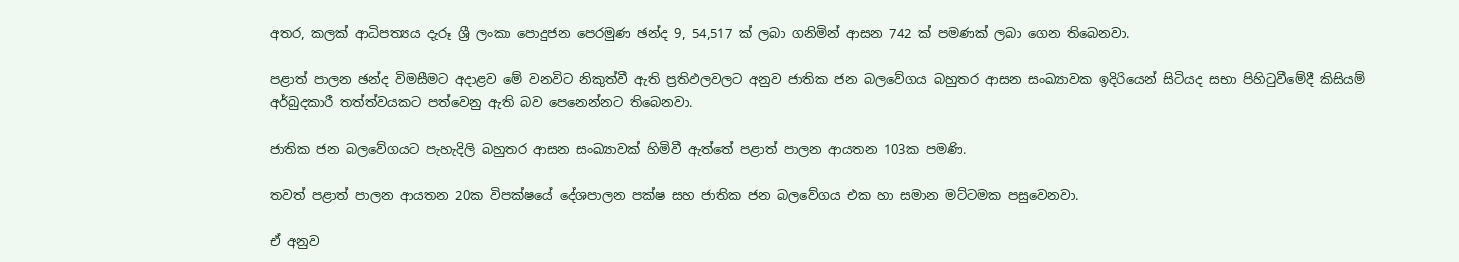අතර, කලක් ආධිපත්‍යය දැරූ ශ්‍රී ලංකා පොදුජන පෙරමුණ ඡන්ද 9, 54,517 ක් ලබා ගනිමින් ආසන 742 ක් පමණක් ලබා ගෙන තිබෙනවා.

පළාත් පාලන ඡන්ද විමසීමට අදාළව මේ වනවිට නිකුත්වී ඇති ප්‍රතිඵලවලට අනුව ජාතික ජන බලවේගය බහුතර ආසන සංඛ්‍යාවක ඉදිරියෙන් සිටියද සභා පිහිටුවීමේදී කිසියම් අර්බුදකාරී තත්ත්වයකට පත්වෙනු ඇති බව පෙනෙන්නට තිබෙනවා.

ජාතික ජන බලවේගයට පැහැදිලි බහුතර ආසන සංඛ්‍යාවක් හිමිවී ඇත්තේ පළාත් පාලන ආයතන 103ක පමණි.

තවත් පළාත් පාලන ආයතන 20ක විපක්ෂයේ දේශපාලන පක්ෂ සහ ජාතික ජන බලවේගය එක හා සමාන මට්ටමක පසුවෙනවා.

ඒ අනුව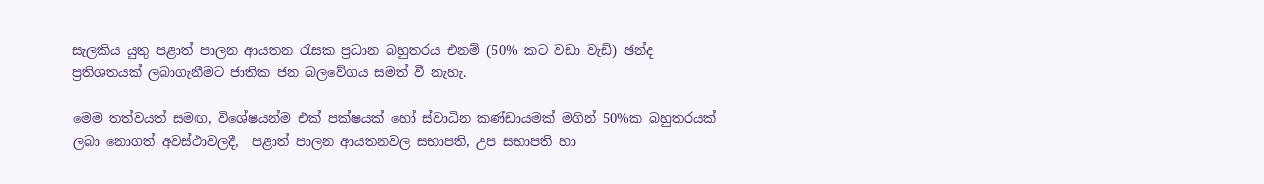සැලකිය යුතු පළාත් පාලන ආයතන රැසක ප්‍රධාන බහුතරය එනම් (50% කට වඩා වැඩි) ඡන්ද ප්‍රතිශතයක් ලබාගැනීමට ජාතික ජන බලවේගය සමත් වී නැහැ.

මෙම තත්වයත් සමඟ, විශේෂයන්ම එක් පක්ෂයක් හෝ ස්වාධින කණ්ඩායමක් මගින් 50%ක බහුතරයක් ලබා නොගත් අවස්ථාවලදී,  පළාත් පාලන ආයතනවල සභාපති, උප සභාපති හා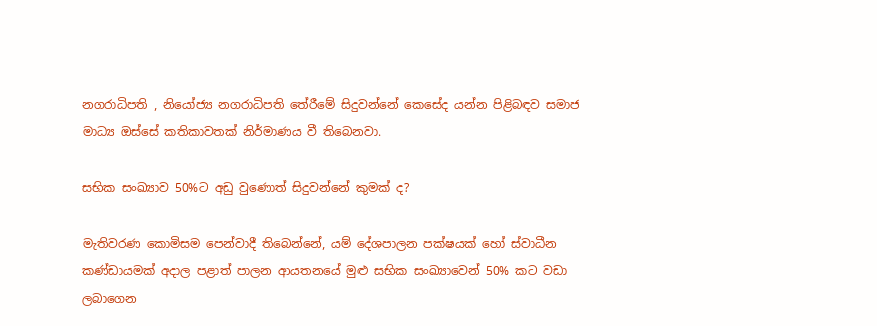නගරාධිපති , නියෝජ්‍ය නගරාධිපති තේරීමේ සිදුවන්නේ කෙසේද යන්න පිළිබඳව සමාජ මාධ්‍ය ඔස්සේ කතිකාවතක් නිර්මාණය වී තිබෙනවා.

සභික සංඛ්‍යාව 50%ට අඩු වුණොත් සිදුවන්නේ කුමක් ද?

මැතිවරණ කොමිසම පෙන්වාදී තිබෙන්නේ, යම් දේශපාලන පක්ෂයක් හෝ ස්වාධීන කණ්ඩායමක් අදාල පළාත් පාලන ආයතනයේ මුළු සභික සංඛ්‍යාවෙන් 50% කට වඩා ලබාගෙන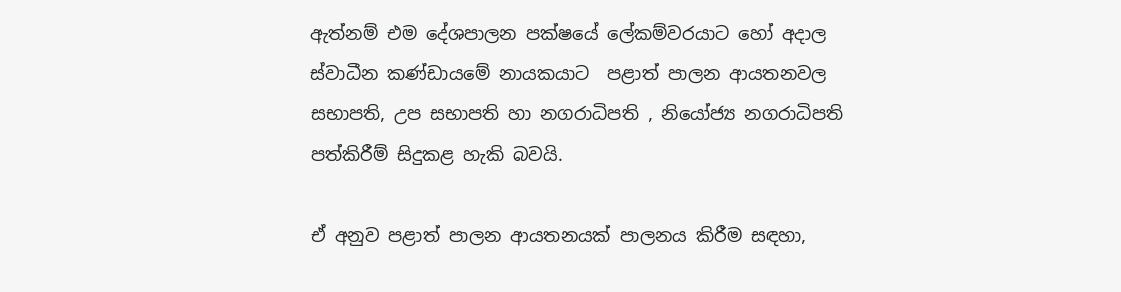ඇත්නම් එම දේශපාලන පක්ෂයේ ලේකම්වරයාට හෝ අදාල ස්වාධීන කණ්ඩායමේ නායකයාට  පළාත් පාලන ආයතනවල සභාපති, උප සභාපති හා නගරාධිපති , නියෝජ්‍ය නගරාධිපති පත්කිරීම් සිදුකළ හැකි බවයි.

ඒ අනුව පළාත් පාලන ආයතනයක් පාලනය කිරීම සඳහා,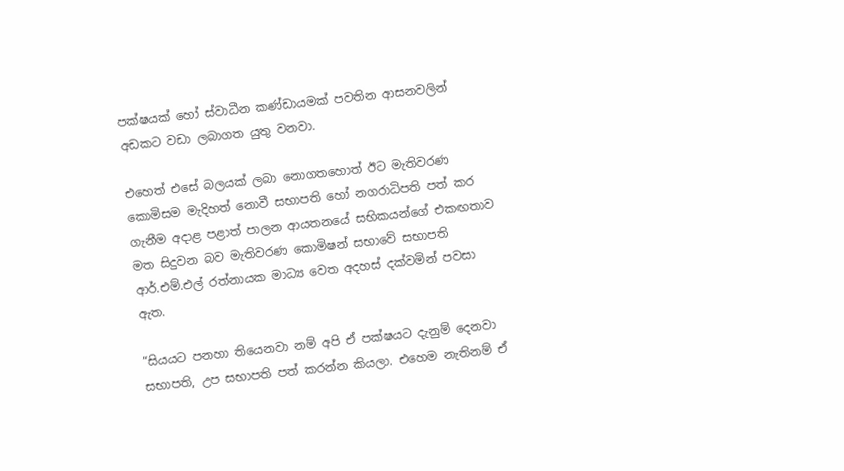පක්ෂයක් හෝ ස්වාධීන කණ්ඩායමක් පවතින ආසනවලින් අඩකට වඩා ලබාගත යුතු වනවා.

එහෙත් එසේ බලයක් ලබා නොගතහොත් ඊට මැතිවරණ කොමිසම මැදිහත් නොවී සභාපති හෝ නගරාධිපති පත් කර ගැනීම අදාළ පළාත් පාලන ආයතනයේ සභිකයන්ගේ එකඟතාව මත සිදුවන බව මැතිවරණ කොමිෂන් සභාවේ සභාපති ආර්.එම්.එල් රත්නායක මාධ්‍ය වෙත අදහස් දක්වමින් පවසා ඇත.

“සියයට පනහා තියෙනවා නම් අපි ඒ පක්ෂයට දැනුම් දෙනවා සභාපති, උප සභාපති පත් කරන්න කියලා. එහෙම නැතිනම් ඒ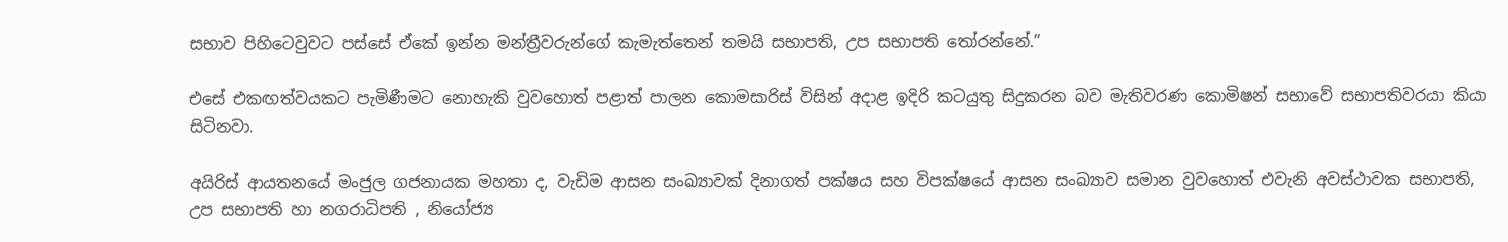සභාව පිහිටෙවුවට පස්සේ ඒකේ ඉන්න මන්ත්‍රීවරුන්ගේ කැමැත්තෙන් තමයි සභාපති, උප සභාපති තෝරන්නේ.”

එසේ එකඟත්වයකට පැමිණීමට නොහැකි වුවහොත් පළාත් පාලන කොමසාරිස් විසින් අදාළ ඉදිරි කටයුතු සිදුකරන බව මැතිවරණ කොමිෂන් සභාවේ සභාපතිවරයා කියා සිටිනවා.

අයිරිස් ආයතනයේ මංජුල ගජනායක මහතා ද, වැඩිම ආසන සංඛ්‍යාවක් දිනාගත් පක්ෂය සහ විපක්ෂයේ ආසන සංඛ්‍යාව සමාන වුවහොත් එවැනි අවස්ථාවක සභාපති, උප සභාපති හා නගරාධිපති , නියෝජ්‍ය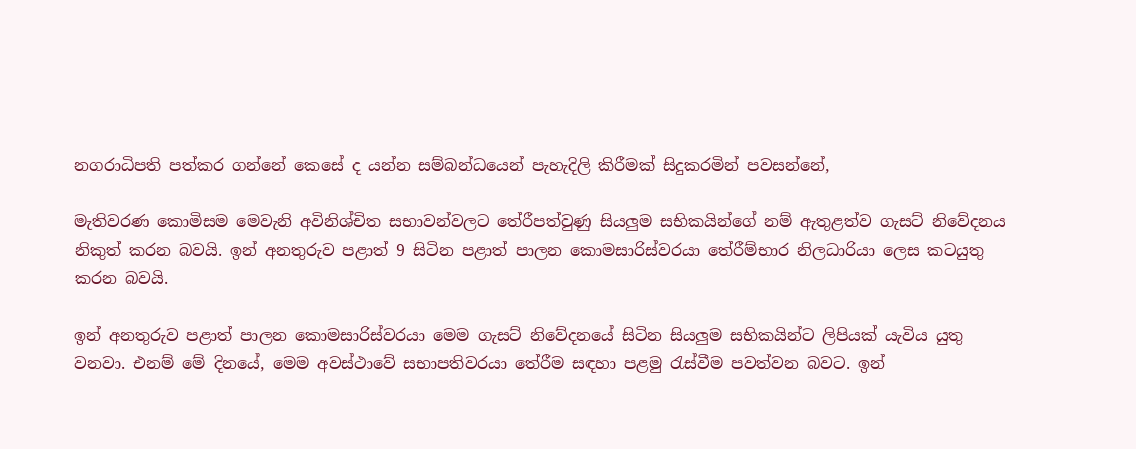නගරාධිපති පත්කර ගන්නේ කෙසේ ද යන්න සම්බන්ධයෙන් පැහැදිලි කිරීමක් සිදුකරමින් පවසන්නේ,

මැතිවරණ කොමිසම මෙවැනි අවිනිශ්චිත සභාවන්වලට තේරීපත්වුණු සියලුම සභිකයින්ගේ නම් ඇතුළත්ව ගැසට් නිවේදනය නිකුත් කරන බවයි. ඉන් අනතුරුව පළාත් 9 සිටින පළාත් පාලන කොමසාරිස්වරයා තේරීම්භාර නිලධාරියා ලෙස කටයුතු කරන බවයි.

ඉන් අනතුරුව පළාත් පාලන කොමසාරිස්වරයා මෙම ගැසට් නිවේදනයේ සිටින සියලුම සභිකයින්ට ලිපියක් යැවිය යුතු වනවා. එනම් මේ දිනයේ, මෙම අවස්ථාවේ සභාපතිවරයා තේරීම සඳහා පළමු රැස්වීම පවත්වන බවට. ඉන්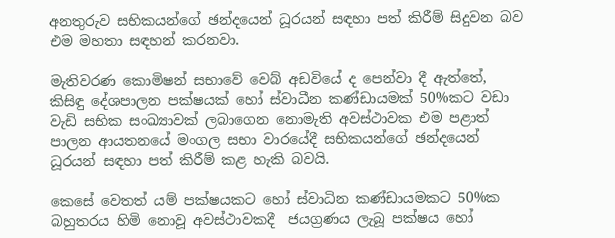අනතුරුව සභිකයන්ගේ ඡන්දයෙන් ධූරයන් සඳහා පත් කිරීම් සිදුවන බව එම මහතා සඳහන් කරනවා.

මැතිවරණ කොමිෂන් සභාවේ වෙබ් අඩවියේ ද පෙන්වා දී ඇත්තේ, කිසිඳු දේශපාලන පක්ෂයක් හෝ ස්වාධීන කණ්ඩායමක් 50%කට වඩා වැඩි සභික සංඛ්‍යාවක් ලබාගෙන නොමැති අවස්ථාවක එම පළාත් පාලන ආයතනයේ මංගල සභා වාරයේදී සභිකයන්ගේ ඡන්දයෙන් ධූරයන් සඳහා පත් කිරීම් කළ හැකි බවයි.

කෙසේ වෙතත් යම් පක්ෂයකට හෝ ස්වාධින කණ්ඩායමකට 50%ක බහුතරය හිමි නොවූ අවස්ථාවකදී  ජයග්‍රණය ලැබූ පක්ෂය හෝ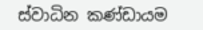ස්වාධින කණ්ඩායම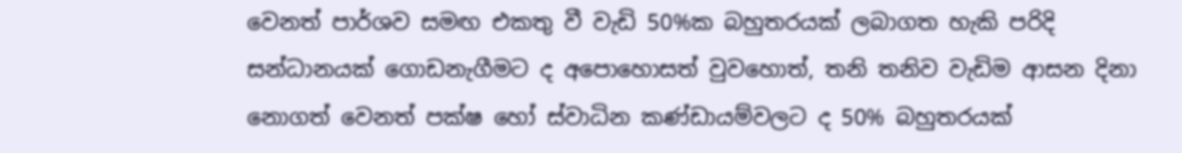වෙනත් පාර්ශව සමඟ එකතු වී වැඩි 50%ක බහුතරයක් ලබාගත හැකි පරිදි සන්ධානයක් ගොඩනැගීමට ද අපොහොසත් වුවහොත්, තනි තනිව වැඩිම ආසන දිනා නොගත් වෙනත් පක්ෂ හෝ ස්වාධින කණ්ඩායම්වලට ද 50% බහුතරයක්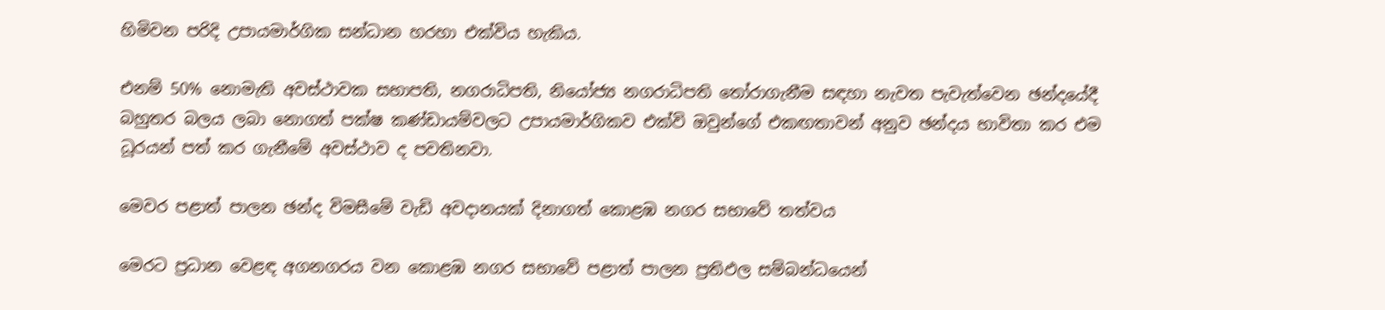හිමිවන පරිදි උපායමාර්ගික සන්ධාන හරහා එක්විය හැකිය.

එනම් 50% නොමැති අවස්ථාවක සභාපති, නගරාධිපති, නියෝජ්‍ය නගරාධිපති තෝරාගැනීම සඳහා නැවත පැවැත්වෙන ඡන්දයේදී බහුතර බලය ලබා නොගත් පක්ෂ කණ්ඩායම්වලට උපායමාර්ගිකව එක්වි ඔවුන්ගේ එකඟතාවන් අනුව ඡන්දය භාවිතා කර එම ධූරයන් පත් කර ගැනීමේ අවස්ථාව ද පවතිනවා.

මෙවර පළාත් පාලන ඡන්ද විමසීමේ වැඩි අවදානයක් දිනාගත් කොළඹ නගර සභාවේ තත්වය

මෙරට ප්‍රධාන වෙළඳ අගනගරය වන කොළඹ නගර සභාවේ පළාත් පාලන ප්‍රතිඵල සම්බන්ධයෙන්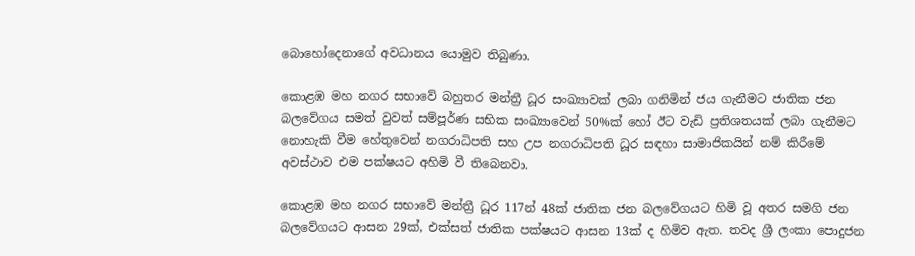බොහෝදෙනාගේ අවධානය යොමුව තිබුණා.

කොළඹ මහ නගර සභාවේ බහුතර මන්ත්‍රී ධූර සංඛ්‍යාවක් ලබා ගනිමින් ජය ගැනීමට ජාතික ජන බලවේගය සමත් වුවත් සම්පූර්ණ සභික සංඛ්‍යාවෙන් 50%ක් හෝ ඊට වැඩි ප්‍රතිශතයක් ලබා ගැනීමට නොහැකි වීම හේතුවෙන් නගරාධිපති සහ උප නගරාධිපති ධූර සඳහා සාමාජිකයින් නම් කිරීමේ අවස්ථාව එම පක්ෂයට අහිමි වී තිබෙනවා.

කොළඹ මහ නගර සභාවේ මන්ත්‍රී ධූර 117න් 48ක් ජාතික ජන බලවේගයට හිමි වූ අතර සමගි ජන බලවේගයට ආසන 29ක්, එක්සත් ජාතික පක්ෂයට ආසන 13ක් ද හිමිව ඇත. තවද ශ්‍රී ලංකා පොදුජන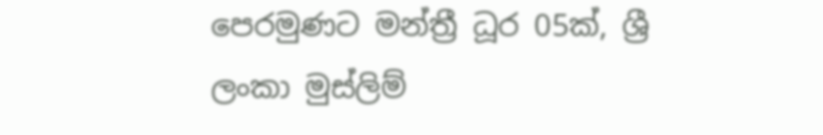පෙරමුණට මන්ත්‍රී ධූර 05ක්, ශ්‍රී ලංකා මුස්ලිම්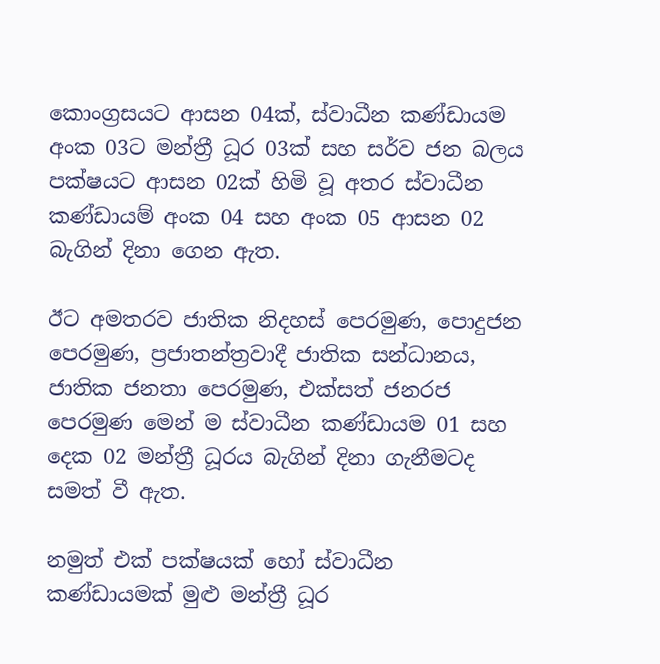කොංග්‍රසයට ආසන 04ක්, ස්වාධීන කණ්ඩායම අංක 03ට මන්ත්‍රී ධූර 03ක් සහ සර්ව ජන බලය පක්ෂයට ආසන 02ක් හිමි වූ අතර ස්වාධීන කණ්ඩායම් අංක 04 සහ අංක 05 ආසන 02 බැගින් දිනා ගෙන ඇත.

ඊට අමතරව ජාතික නිදහස් පෙරමුණ, පොදුජන පෙරමුණ, ප්‍රජාතන්ත්‍රවාදී ජාතික සන්ධානය, ජාතික ජනතා පෙරමුණ, එක්සත් ජනරජ පෙරමුණ මෙන් ම ස්වාධීන කණ්ඩායම 01 සහ දෙක 02 මන්ත්‍රී ධූරය බැගින් දිනා ගැනීමටද සමත් වී ඇත.

නමුත් එක් පක්ෂයක් හෝ ස්වාධීන කණ්ඩායමක් මුළු මන්ත්‍රී ධූර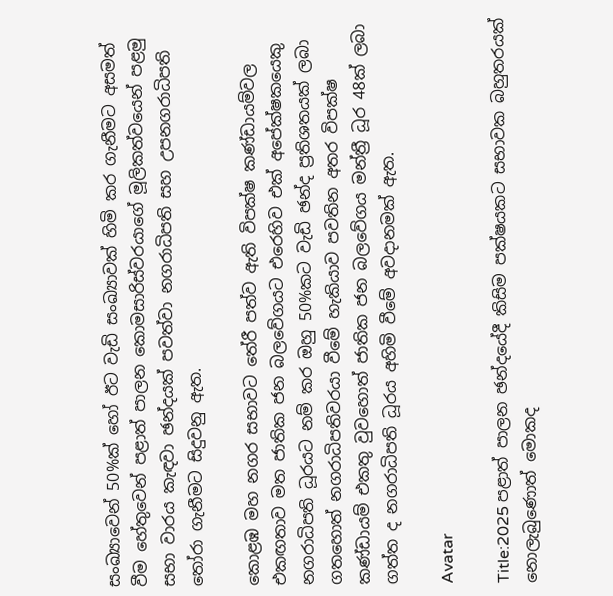සංඛ්‍යාවෙන් 50%ක් හෝ ඊට වැඩි සංඛ්‍යාවක් හිමි කර ගැනීමට අසමත් වීම හේතුවෙන් පළාත් පාලන කොමසාරිස්වරයාගේ මූලිකත්වයෙන් පළමු සභා වාරය කැඳවා ඡන්දයක් පවත්වා නගරාධිපති සහ උපනගරාධිපති තෝරා ගැනීමට සිදුවනු ඇත.

කොළඹ මහ නගර සභාවට තේරී පත්ව ඇති විපක්ෂ කණ්ඩායම්වල එකඟතාව මත ජාතික ජන බලවේගයට එරෙහිව එක් අපේක්ෂකයෙකු නගරාධිපති ධූරයට නම් කර ඔහු 50%කට වැඩි ඡන්ද ප්‍රතිශතයක් ලබා ගතහොත් නගරාධිපතිවරයා වීමේ හැකියාව පවතින අතර විපක්ෂ කණ්ඩායම් එකතු වුවහොත් ජාතික ජන බලවේගය මන්ත්‍රී ධූර 48ක් ලබා ගත්ත ද නගරාධිපති ධූරය අහිමි වීමේ අවදානමක් ඇත.

Avatar

Title:2025 පළාත් පාලන ඡන්දයේදී කිසිම පක්ෂයකට සභාවක බහුතරයක් නොලැබුණොත් මොකද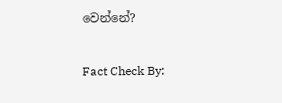වෙන්නේ?

Fact Check By: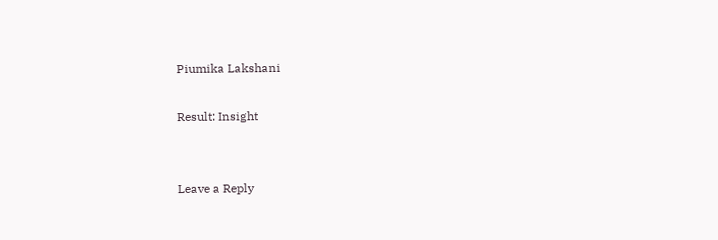Piumika Lakshani

Result: Insight


Leave a Reply